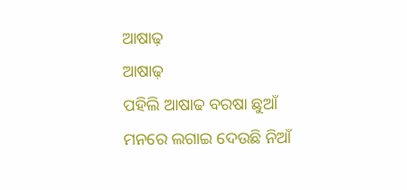ଆଷାଢ଼
ଆଷାଢ଼
ପହିଲି ଆଷାଢ ବରଷା ଛୁଆଁ
ମନରେ ଲଗାଇ ଦେଉଛି ନିଆଁ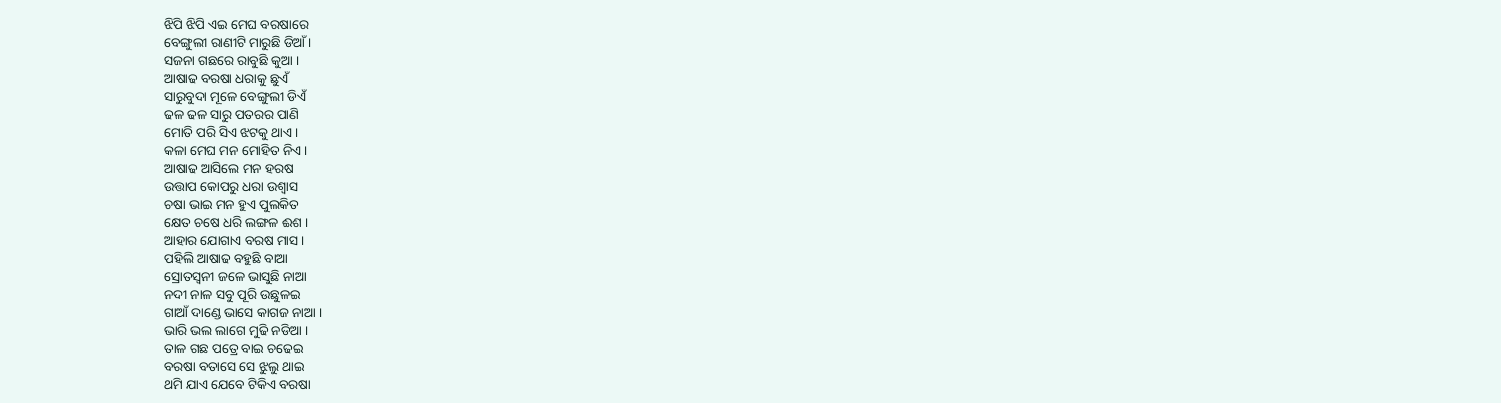ଝିପି ଝିପି ଏଇ ମେଘ ବରଷାରେ
ବେଙ୍ଗୁଲୀ ରାଣୀଟି ମାରୁଛି ଡିଆଁ ।
ସଜନା ଗଛରେ ରାବୁଛି କୁଆ ।
ଆଷାଢ ବରଷା ଧରାକୁ ଛୁଏଁ
ସାରୁବୁଦା ମୂଳେ ବେଙ୍ଗୁଲୀ ଡିଏଁ
ଢଳ ଢଳ ସାରୁ ପତରର ପାଣି
ମୋତି ପରି ସିଏ ଝଟକୁ ଥାଏ ।
କଳା ମେଘ ମନ ମୋହିତ ନିଏ ।
ଆଷାଢ ଆସିଲେ ମନ ହରଷ
ଉତ୍ତାପ କୋପରୁ ଧରା ଉଶ୍ବାସ
ଚଷା ଭାଇ ମନ ହୁଏ ପୁଲକିତ
କ୍ଷେତ ଚଷେ ଧରି ଲଙ୍ଗଳ ଈଶ ।
ଆହାର ଯୋଗାଏ ବରଷ ମାସ ।
ପହିଲି ଆଷାଢ ବହୁଛି ବାଆ
ସ୍ରୋତସ୍ବନୀ ଜଳେ ଭାସୁଛି ନାଆ
ନଦୀ ନାଳ ସବୁ ପୂରି ଉଛୁଳଇ
ଗାଆଁ ଦାଣ୍ଡେ ଭାସେ କାଗଜ ନାଆ ।
ଭାରି ଭଲ ଲାଗେ ମୁଢି ନଡିଆ ।
ତାଳ ଗଛ ପତ୍ରେ ବାଇ ଚଢେଇ
ବରଷା ବତାସେ ସେ ଝୁଲୁ ଥାଇ
ଥମି ଯାଏ ଯେବେ ଟିକିଏ ବରଷା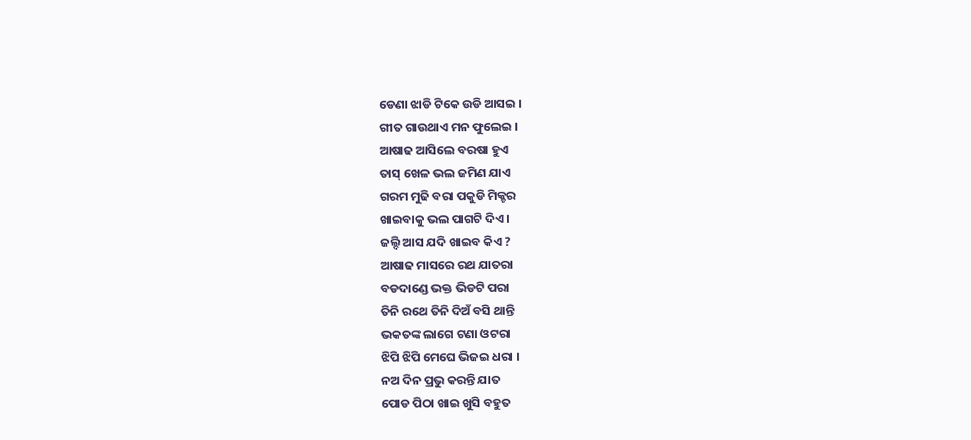ଡେଣା ଝାଡି ଟିକେ ଉଡି ଆସଇ ।
ଗୀତ ଗାଉଥାଏ ମନ ଫୁଲେଇ ।
ଆଷାଢ ଆସିଲେ ବରଷା ହୁଏ
ତାସ୍ ଖେଳ ଭଲ ଜମିଣ ଯାଏ
ଗରମ ମୁଢି ବରା ପକୁଡି ମିକ୍ଚର
ଖାଇବାକୁ ଭଲ ପାଗଟି ଦିଏ ।
ଜଲ୍ଦି ଆସ ଯଦି ଖାଇବ କିଏ ?
ଆଷାଢ ମାସରେ ରଥ ଯାତରା
ବଡଦାଣ୍ଡେ ଭକ୍ତ ଭିଡଟି ପରା
ତିନି ରଥେ ତିନି ଦିଅଁ ବସି ଥାନ୍ତି
ଭକତଙ୍କ ଲାଗେ ଟଣା ଓଟରା
ଝିପି ଝିପି ମେଘେ ଭିଜଇ ଧରା ।
ନଅ ଦିନ ପ୍ରଭୁ କରନ୍ତି ଯାତ
ପୋଡ ପିଠା ଖାଇ ଖୁସି ବହୁତ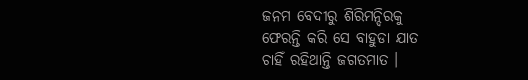ଜନମ ବେଦୀରୁ ଶିରିମନ୍ଦିରକୁ
ଫେରନ୍ତି କରି ସେ ବାହୁଡା ଯାତ
ଚାହିଁ ରହିଥାନ୍ତି ଜଗତମାତ ।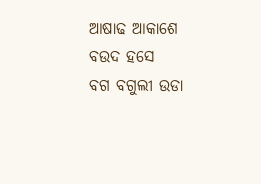ଆଷାଢ ଆକାଶେ ବଉଦ ହସେ
ବଗ ବଗୁଲୀ ଉଡା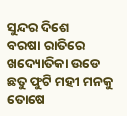ସୁନ୍ଦର ଦିଶେ
ବରଷା ରାତିରେ ଖଦ୍ୟୋତିକା ଉଡେ
ଛତୁ ଫୁଟି ମହୀ ମନକୁ ତୋଷେ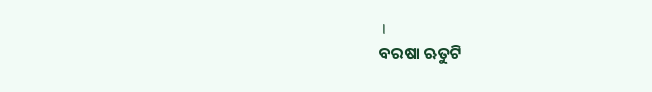।
ବରଷା ଋତୁଟି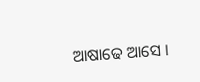ଆଷାଢେ ଆସେ ।